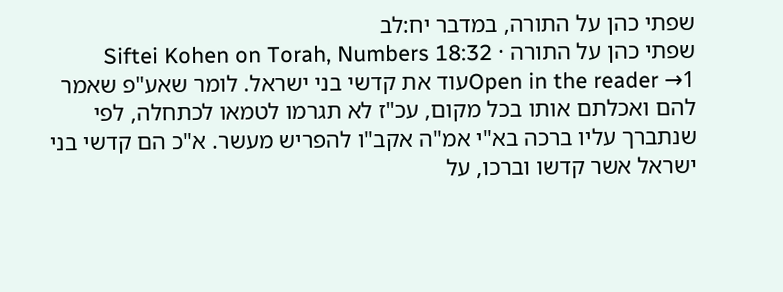שפתי כהן על התורה, במדבר יח:לב
שפתי כהן על התורה · Siftei Kohen on Torah, Numbers 18:32
Open in the reader →1עוד את קדשי בני ישראל. לומר שאע"פ שאמר להם ואכלתם אותו בכל מקום, עכ"ז לא תגרמו לטמאו לכתחלה, לפי שנתברך עליו ברכה בא"י אמ"ה אקב"ו להפריש מעשר. א"כ הם קדשי בני ישראל אשר קדשו וברכו, על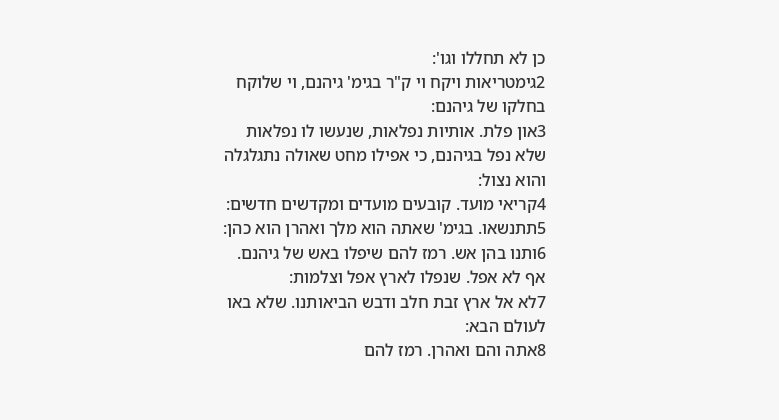כן לא תחללו וגו':
2גימטריאות ויקח וי ק"ר בגימ' גיהנם, וי שלוקח בחלקו של גיהנם:
3און פלת. אותיות נפלאות, שנעשו לו נפלאות שלא נפל בגיהנם, כי אפילו מחט שאולה נתגלגלה והוא נצול:
4קריאי מועד. קובעים מועדים ומקדשים חדשים:
5תתנשאו. בגימ' שאתה הוא מלך ואהרן הוא כהן:
6ותנו בהן אש. רמז להם שיפלו באש של גיהנם. אף לא אפל. שנפלו לארץ אפל וצלמות:
7לא אל ארץ זבת חלב ודבש הביאותנו. שלא באו לעולם הבא:
8אתה והם ואהרן. רמז להם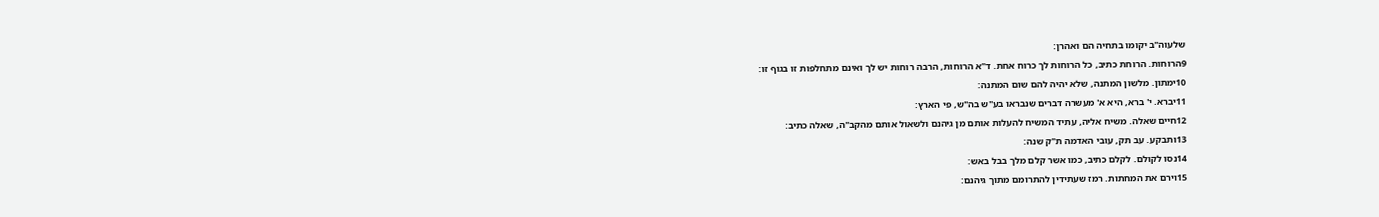שלעוה"ב יקומו בתחיה הם ואהרן:
9הרוחות. הרוחת כתיב, כל הרוחות לך כרוח אחת. ד"א הרוחות, הרבה רוחות יש לך ואינם מתחלפות זו בגוף זו:
10ימתון. מלשון המתנה, שלא יהיה להם שום המתנה:
11יברא. י' ברא, היא א' מעשרה דברים שנבראו בע"ש בה"ש, פי הארץ:
12חיים שאלה. משיח אליה, עתיד המשיח להעלות אותם מן גיהנם ולשאול אותם מהקב"ה, שאלה כתיב:
13ותבקע. עב תק, עובי האדמה ת"ק שנה:
14נסו לקולם. לקלם כתיב, כמו אשר קלם מלך בבל באש:
15וירם את המחתות. רמז שעתידין להתרומם מתוך גיהנם: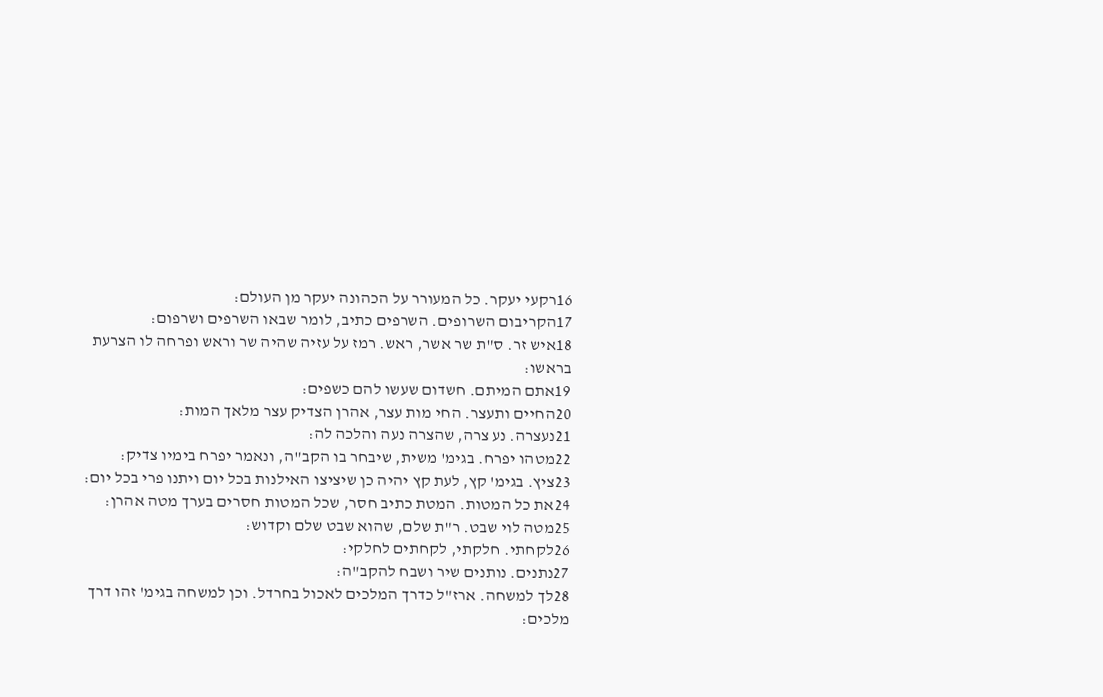16רקעי יעקר. כל המעורר על הכהונה יעקר מן העולם:
17הקריבום השרופים. השרפים כתיב, לומר שבאו השרפים ושרפום:
18איש זר. ס"ת שר אשר, ראש. רמז על עזיה שהיה שר וראש ופרחה לו הצרעת בראשו:
19אתם המיתם. חשדום שעשו להם כשפים:
20החיים ותעצר. החי מות עצר, אהרן הצדיק עצר מלאך המות:
21נעצרה. נע צרה, שהצרה נעה והלכה לה:
22מטהו יפרח. בגימ' משית, שיבחר בו הקב"ה, ונאמר יפרח בימיו צדיק:
23ציץ. בגימ' קץ, לעת קץ יהיה כן שיציצו האילנות בכל יום ויתנו פרי בכל יום:
24את כל המטות. המטת כתיב חסר, שכל המטות חסרים בערך מטה אהרן:
25מטה לוי שבט. ר"ת שלם, שהוא שבט שלם וקדוש:
26לקחתי. חלקתי, לקחתים לחלקי:
27נתנים. נותנים שיר ושבח להקב"ה:
28לך למשחה. ארז"ל כדרך המלכים לאכול בחרדל. וכן למשחה בגימ' זהו דרך מלכים: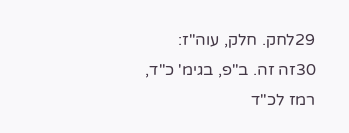29לחק. חלק, עוה"ז:
30זה זה. ב"פ, בגימ' כ"ד, רמז לכ"ד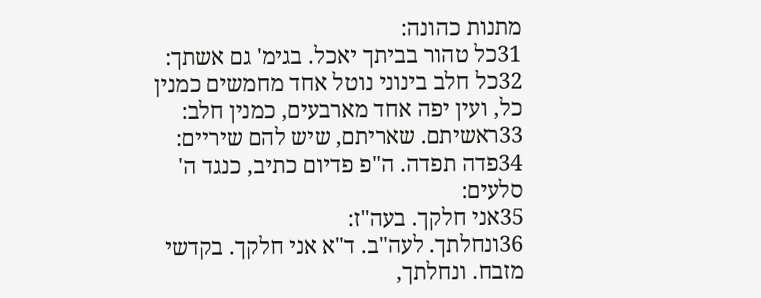מתנות כהונה:
31כל טהור בביתך יאכל. בגימ' גם אשתך:
32כל חלב בינוני נוטל אחד מחמשים כמנין כל, ועין יפה אחד מארבעים, כמנין חלב:
33ראשיתם. שאריתם, שיש להם שיריים:
34פדה תפדה. ה"פ פדיום כתיב, כנגד ה' סלעים:
35אני חלקך. בעה"ז:
36ונחלתך. לעה"ב. ד"א אני חלקך. בקדשי מזבח. ונחלתך,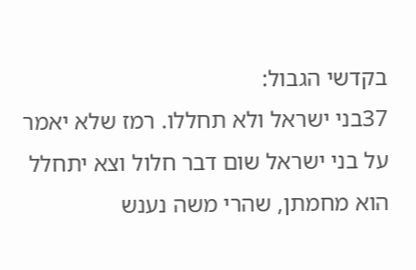בקדשי הגבול:
37בני ישראל ולא תחללו. רמז שלא יאמר על בני ישראל שום דבר חלול וצא יתחלל הוא מחמתן, שהרי משה נענש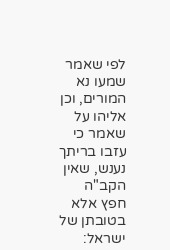לפי שאמר שמעו נא המורים, וכן אליהו על שאמר כי עזבו בריתך נענש, שאין הקב"ה חפץ אלא בטובתן של ישראל: